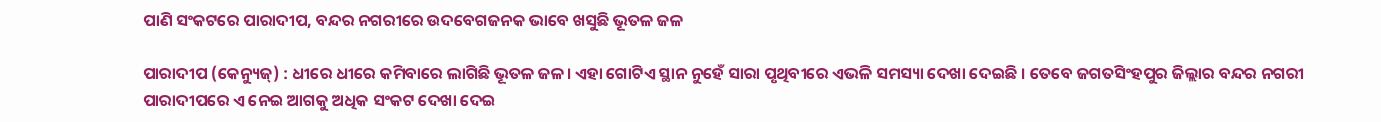ପାଣି ସଂକଟରେ ପାରାଦୀପ, ବନ୍ଦର ନଗରୀରେ ଉଦବେଗଜନକ ଭାବେ ଖସୁଛି ଭୂତଳ ଜଳ

ପାରାଦୀପ (କେନ୍ୟୁଜ୍‌) : ଧୀରେ ଧୀରେ କମିବାରେ ଲାଗିଛି ଭୂତଳ ଜଳ। ଏହା ଗୋଟିଏ ସ୍ଥାନ ନୁହେଁ ସାରା ପୃଥିବୀରେ ଏଭଳି ସମସ୍ୟା ଦେଖା ଦେଇଛି । ତେବେ ଜଗତସିଂହପୁର ଜିଲ୍ଲାର ବନ୍ଦର ନଗରୀ ପାରାଦୀପରେ ଏ ନେଇ ଆଗକୁ ଅଧିକ ସଂକଟ ଦେଖା ଦେଇ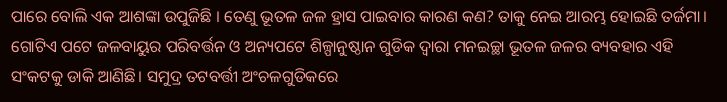ପାରେ ବୋଲି ଏକ ଆଶଙ୍କା ଉପୁଜିଛି । ତେଣୁ ଭୂତଳ ଜଳ ହ୍ରାସ ପାଇବାର କାରଣ କଣ? ତାକୁ ନେଇ ଆରମ୍ଭ ହୋଇଛି ତର୍ଜମା। ଗୋଟିଏ ପଟେ ଜଳବାୟୁର ପରିବର୍ତ୍ତନ ଓ ଅନ୍ୟପଟେ ଶିଳ୍ପାନୁଷ୍ଠାନ ଗୁଡିକ ଦ୍ୱାରା ମନଇଚ୍ଛା ଭୂତଳ ଜଳର ବ୍ୟବହାର ଏହି ସଂକଟକୁ ଡାକି ଆଣିଛି। ସମୁଦ୍ର ତଟବର୍ତ୍ତୀ ଅଂଚଳଗୁଡିକରେ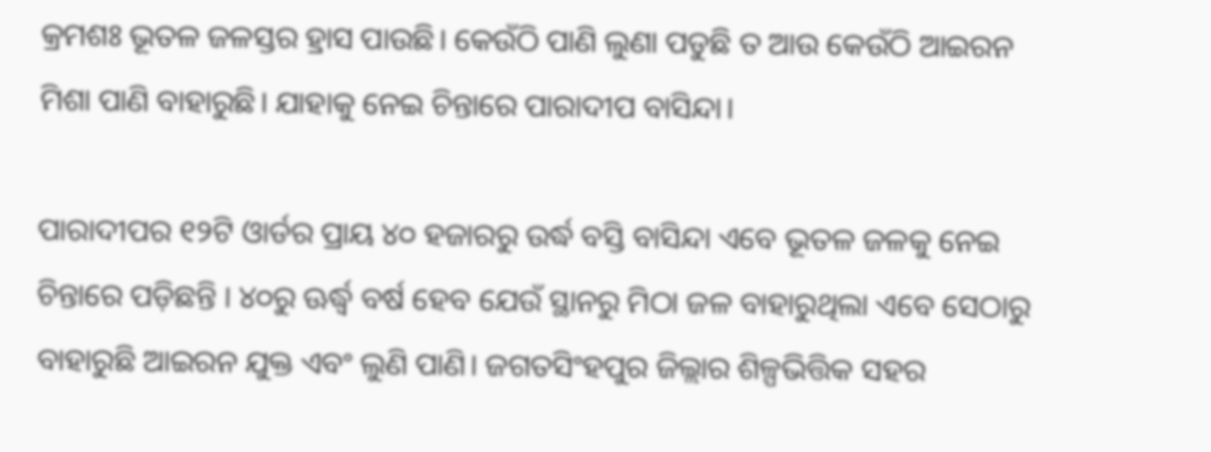କ୍ରମଶଃ ଭୂତଳ ଜଳସ୍ତର ହ୍ରାସ ପାଉଛି। କେଉଁଠି ପାଣି ଲୁଣା ପଡୁଛି ତ ଆଉ କେଉଁଠି ଆଇରନ ମିଶା ପାଣି ବାହାରୁଛି। ଯାହାକୁ ନେଇ ଚିନ୍ତାରେ ପାରାଦୀପ ବାସିନ୍ଦା।

ପାରାଦୀପର ୧୨ଟି ଓାର୍ଡର ପ୍ରାୟ ୪୦ ହଜାରରୁ ଉର୍ଦ୍ଧ ବସ୍ତି ବାସିନ୍ଦା ଏବେ ଭୂତଳ ଜଳକୁ ନେଇ ଚିନ୍ତାରେ ପଡ଼ିଛନ୍ତି । ୪୦ରୁ ଊର୍ଦ୍ଧ୍ୱ ବର୍ଷ ହେବ ଯେଉଁ ସ୍ଥାନରୁ ମିଠା ଜଳ ବାହାରୁଥିଲା ଏବେ ସେଠାରୁ ବାହାରୁଛି ଆଇରନ ଯୁକ୍ତ ଏବଂ ଲୁଣି ପାଣି। ଜଗତସିଂହପୁର ଜିଲ୍ଲାର ଶିଳ୍ପଭିତ୍ତିକ ସହର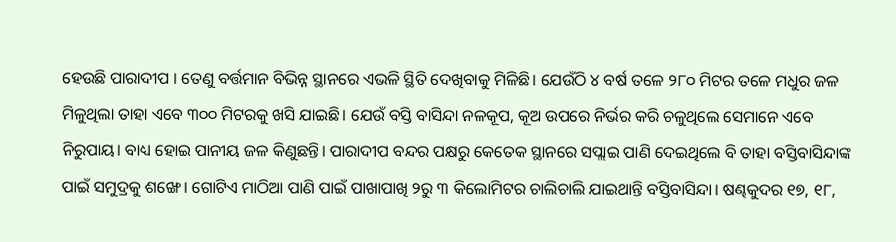ହେଉଛି ପାରାଦୀପ । ତେଣୁ ବର୍ତ୍ତମାନ ବିଭିନ୍ନ ସ୍ଥାନରେ ଏଭଳି ସ୍ଥିତି ଦେଖିବାକୁ ମିଳିଛି। ଯେଉଁଠି ୪ ବର୍ଷ ତଳେ ୨୮୦ ମିଟର ତଳେ ମଧୁର ଜଳ ମିଳୁଥିଲା ତାହା ଏବେ ୩୦୦ ମିଟରକୁ ଖସି ଯାଇଛି। ଯେଉଁ ବସ୍ତି ବାସିନ୍ଦା ନଳକୂପ, କୂଅ ଉପରେ ନିର୍ଭର କରି ଚଳୁଥିଲେ ସେମାନେ ଏବେ ନିରୁପାୟ। ବାଧ୍ୟ ହୋଇ ପାନୀୟ ଜଳ କିଣୁଛନ୍ତି। ପାରାଦୀପ ବନ୍ଦର ପକ୍ଷରୁ କେତେକ ସ୍ଥାନରେ ସପ୍ଲାଇ ପାଣି ଦେଇଥିଲେ ବି ତାହା ବସ୍ତିବାସିନ୍ଦାଙ୍କ ପାଇଁ ସମୁଦ୍ରକୁ ଶଙ୍ଖେ। ଗୋଟିଏ ମାଠିଆ ପାଣି ପାଇଁ ପାଖାପାଖି ୨ରୁ ୩ କିଲୋମିଟର ଚାଲିଚାଲି ଯାଇଥାନ୍ତି ବସ୍ତିବାସିନ୍ଦା। ଷଣ୍ଢକୁଦର ୧୭, ୧୮,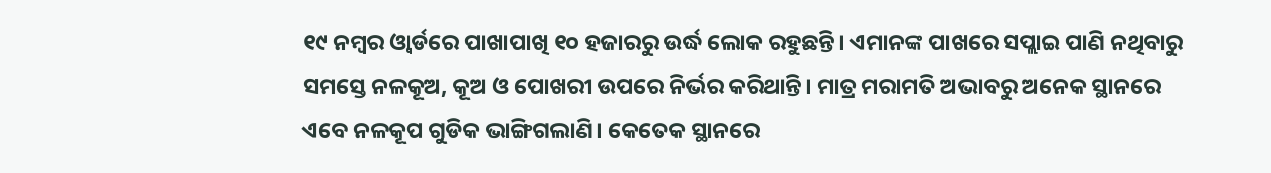୧୯ ନମ୍ବର ଓ୍ଵାର୍ଡରେ ପାଖାପାଖି ୧୦ ହଜାରରୁ ଉର୍ଦ୍ଧ ଲୋକ ରହୁଛନ୍ତି। ଏମାନଙ୍କ ପାଖରେ ସପ୍ଲାଇ ପାଣି ନଥିବାରୁ ସମସ୍ତେ ନଳକୂଅ, କୂଅ ଓ ପୋଖରୀ ଉପରେ ନିର୍ଭର କରିଥାନ୍ତି। ମାତ୍ର ମରାମତି ଅଭାବରୁ ଅନେକ ସ୍ଥାନରେ ଏବେ ନଳକୂପ ଗୁଡିକ ଭାଙ୍ଗିଗଲାଣି। କେତେକ ସ୍ଥାନରେ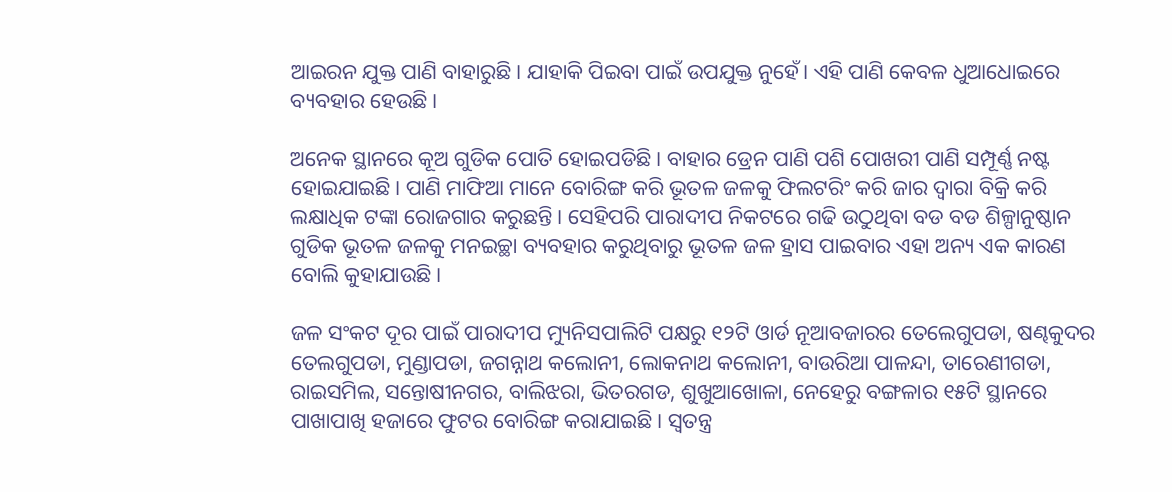ଆଇରନ ଯୁକ୍ତ ପାଣି ବାହାରୁଛି। ଯାହାକି ପିଇବା ପାଇଁ ଉପଯୁକ୍ତ ନୁହେଁ। ଏହି ପାଣି କେବଳ ଧୁଆଧୋଇରେ ବ୍ୟବହାର ହେଉଛି।

ଅନେକ ସ୍ଥାନରେ କୂଅ ଗୁଡିକ ପୋତି ହୋଇପଡିଛି। ବାହାର ଡ୍ରେନ ପାଣି ପଶି ପୋଖରୀ ପାଣି ସମ୍ପୂର୍ଣ୍ଣ ନଷ୍ଟ ହୋଇଯାଇଛି। ପାଣି ମାଫିଆ ମାନେ ବୋରିଙ୍ଗ କରି ଭୂତଳ ଜଳକୁ ଫିଲଟରିଂ କରି ଜାର ଦ୍ୱାରା ବିକ୍ରି କରି ଲକ୍ଷାଧିକ ଟଙ୍କା ରୋଜଗାର କରୁଛନ୍ତି। ସେହିପରି ପାରାଦୀପ ନିକଟରେ ଗଢି ଉଠୁଥିବା ବଡ ବଡ ଶିଳ୍ପାନୁଷ୍ଠାନ ଗୁଡିକ ଭୂତଳ ଜଳକୁ ମନଇଚ୍ଛା ବ୍ୟବହାର କରୁଥିବାରୁ ଭୂତଳ ଜଳ ହ୍ରାସ ପାଇବାର ଏହା ଅନ୍ୟ ଏକ କାରଣ ବୋଲି କୁହାଯାଉଛି।

ଜଳ ସଂକଟ ଦୂର ପାଇଁ ପାରାଦୀପ ମ୍ୟୁନିସପାଲିଟି ପକ୍ଷରୁ ୧୨ଟି ଓାର୍ଡ ନୂଆବଜାରର ତେଲେଗୁପଡା, ଷଣ୍ଢକୁଦର ତେଲଗୁପଡା, ମୁଣ୍ଡାପଡା, ଜଗନ୍ନାଥ କଲୋନୀ, ଲୋକନାଥ କଲୋନୀ, ବାଉରିଆ ପାଳନ୍ଦା, ତାରେଣୀଗଡା, ରାଇସମିଲ, ସନ୍ତୋଷୀନଗର, ବାଲିଝରା, ଭିତରଗଡ, ଶୁଖୁଆଖୋଳା, ନେହେରୁ ବଙ୍ଗଳାର ୧୫ଟି ସ୍ଥାନରେ ପାଖାପାଖି ହଜାରେ ଫୁଟର ବୋରିଙ୍ଗ କରାଯାଇଛି। ସ୍ୱତନ୍ତ୍ର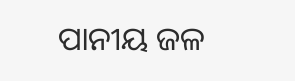ପାନୀୟ ଜଳ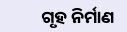ଗୃହ ନିର୍ମାଣ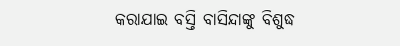କରାଯାଇ ବସ୍ତି ବାସିନ୍ଦାଙ୍କୁ ବିଶୁଦ୍ଧ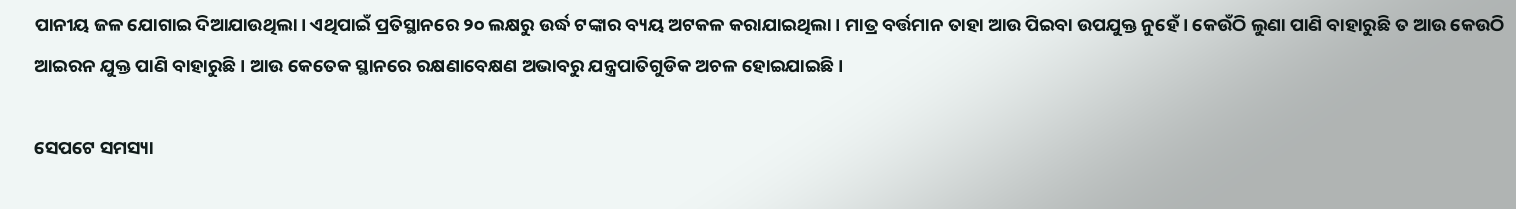ପାନୀୟ ଜଳ ଯୋଗାଇ ଦିଆଯାଉଥିଲା। ଏଥିପାଇଁ ପ୍ରତିସ୍ଥାନରେ ୨୦ ଲକ୍ଷରୁ ଉର୍ଦ୍ଧ ଟଙ୍କାର ବ୍ୟୟ ଅଟକଳ କରାଯାଇଥିଲା। ମାତ୍ର ବର୍ତ୍ତମାନ ତାହା ଆଉ ପିଇବା ଉପଯୁକ୍ତ ନୁହେଁ। କେଉଁଠି ଲୁଣା ପାଣି ବାହାରୁଛି ତ ଆଉ କେଉଠି ଆଇରନ ଯୁକ୍ତ ପାଣି ବାହାରୁଛି। ଆଉ କେତେକ ସ୍ଥାନରେ ରକ୍ଷଣାବେକ୍ଷଣ ଅଭାବରୁ ଯନ୍ତ୍ରପାତିଗୁଡିକ ଅଚଳ ହୋଇଯାଇଛି।

ସେପଟେ ସମସ୍ୟା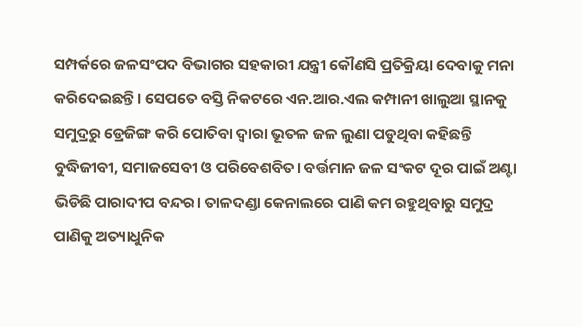ସମ୍ପର୍କରେ ଜଳସଂପଦ ବିଭାଗର ସହକାରୀ ଯନ୍ତ୍ରୀ କୌଣସି ପ୍ରତିକ୍ରିୟା ଦେବାକୁ ମନା କରିଦେଇଛନ୍ତି। ସେପତେ ବସ୍ତି ନିକଟରେ ଏନ.ଆର.ଏଲ କମ୍ପାନୀ ଖାଲୁଆ ସ୍ଥାନକୁ ସମୁଦ୍ରରୁ ଡ୍ରେଜିଙ୍ଗ କରି ପୋତିବା ଦ୍ୱାରା ଭୂତଳ ଜଳ ଲୁଣା ପଡୁଥିବା କହିଛନ୍ତି ବୁଦ୍ଧିଜୀବୀ, ସମାଜସେବୀ ଓ ପରିବେଶବିତ। ବର୍ତ୍ତମାନ ଜଳ ସଂକଟ ଦୂର ପାଇଁ ଅଣ୍ଟା ଭିଡିଛି ପାରାଦୀପ ବନ୍ଦର। ତାଳଦଣ୍ଡା କେନାଲରେ ପାଣି କମ ରହୁଥିବାରୁ ସମୁଦ୍ର ପାଣିକୁ ଅତ୍ୟାଧୁନିକ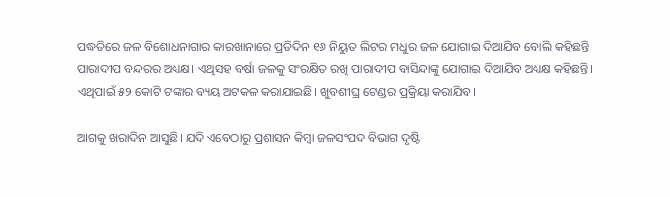ପଦ୍ଧତିରେ ଜଳ ବିଶୋଧନାଗାର କାରଖାନାରେ ପ୍ରତିଦିନ ୧୬ ନିୟୁତ ଲିଟର ମଧୁର ଜଳ ଯୋଗାଇ ଦିଆଯିବ ବୋଲି କହିଛନ୍ତି ପାରାଦୀପ ବନ୍ଦରର ଅଧ୍ୟକ୍ଷ। ଏଥିସହ ବର୍ଷା ଜଳକୁ ସଂରକ୍ଷିତ ରଖି ପାରାଦୀପ ବାସିନ୍ଦାଙ୍କୁ ଯୋଗାଇ ଦିଆଯିବ ଅଧ୍ୟକ୍ଷ କହିଛନ୍ତି। ଏଥିପାଇଁ ୫୨ କୋଟି ଟଙ୍କାର ବ୍ୟୟ ଅଟକଳ କରାଯାଇଛି। ଖୁବଶୀଘ୍ର ଟେଣ୍ଡର ପ୍ରକ୍ରିୟା କରାଯିବ।

ଆଗକୁ ଖରାଦିନ ଆସୁଛି। ଯଦି ଏବେଠାରୁ ପ୍ରଶାସନ କିମ୍ବା ଜଳସଂପଦ ବିଭାଗ ଦୃଷ୍ଟି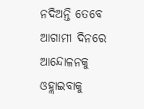ନଦିଅନ୍ତି ତେବେ ଆଗାମୀ ଦିନରେ ଆନ୍ଦୋଳନକୁ ଓହ୍ଲାଇବାକୁ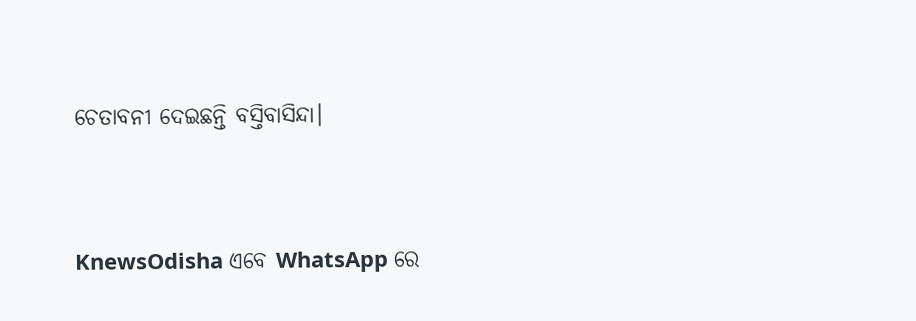ଚେତାବନୀ ଦେଇଛନ୍ତି ବସ୍ତିବାସିନ୍ଦା।




KnewsOdisha ଏବେ WhatsApp ରେ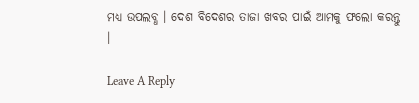ମଧ୍ୟ ଉପଲବ୍ଧ । ଦେଶ ବିଦେଶର ତାଜା ଖବର ପାଇଁ ଆମକୁ ଫଲୋ କରନ୍ତୁ ।

Leave A Reply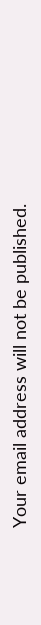Your email address will not be published.